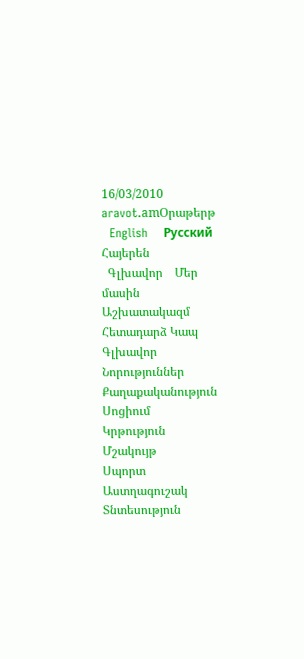16/03/2010
aravot.amՕրաթերթ
  English    Русский    Հայերեն
  Գլխավոր    Մեր մասին    Աշխատակազմ    Հետադարձ Կապ
Գլխավոր
Նորություններ
Քաղաքականություն
Սոցիում
Կրթություն
Մշակույթ
Սպորտ
Աստղագուշակ
Տնտեսություն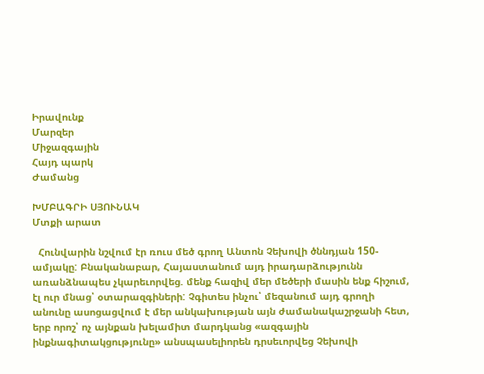Իրավունք
Մարզեր
Միջազգային
Հայդ պարկ
Ժամանց

ԽՄԲԱԳՐԻ ՍՅՈՒՆԱԿ
Մտքի արատ

  Հունվարին նշվում էր ռուս մեծ գրող Անտոն Չեխովի ծննդյան 150-ամյակը: Բնականաբար, Հայաստանում այդ իրադարձությունն առանձնապես չկարեւորվեց. մենք հազիվ մեր մեծերի մասին ենք հիշում, էլ ուր մնաց՝ օտարազգիների: Չգիտես ինչու՝ մեզանում այդ գրողի անունը ասոցացվում է մեր անկախության այն ժամանակաշրջանի հետ, երբ որոշ՝ ոչ այնքան խելամիտ մարդկանց «ազգային ինքնագիտակցությունը» անսպասելիորեն դրսեւորվեց Չեխովի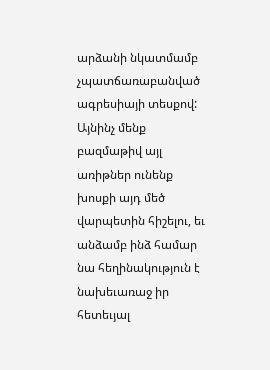արձանի նկատմամբ չպատճառաբանված ագրեսիայի տեսքով: Այնինչ մենք բազմաթիվ այլ առիթներ ունենք խոսքի այդ մեծ վարպետին հիշելու, եւ անձամբ ինձ համար նա հեղինակություն է նախեւառաջ իր հետեւյալ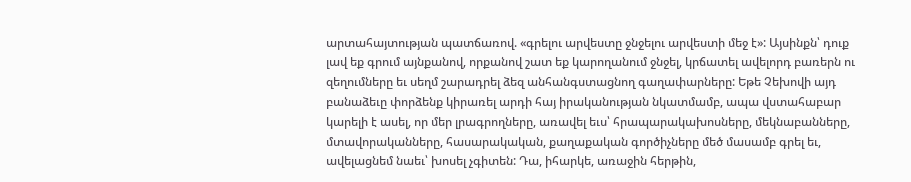արտահայտության պատճառով. «գրելու արվեստը ջնջելու արվեստի մեջ է»: Այսինքն՝ դուք լավ եք գրում այնքանով, որքանով շատ եք կարողանում ջնջել, կրճատել ավելորդ բառերն ու զեղումները եւ սեղմ շարադրել ձեզ անհանգստացնող գաղափարները: Եթե Չեխովի այդ բանաձեւը փորձենք կիրառել արդի հայ իրականության նկատմամբ, ապա վստահաբար կարելի է ասել, որ մեր լրագրողները, առավել եւս՝ հրապարակախոսները, մեկնաբանները, մտավորականները, հասարակական, քաղաքական գործիչները մեծ մասամբ գրել եւ, ավելացնեմ նաեւ՝ խոսել չգիտեն: Դա, իհարկե, առաջին հերթին,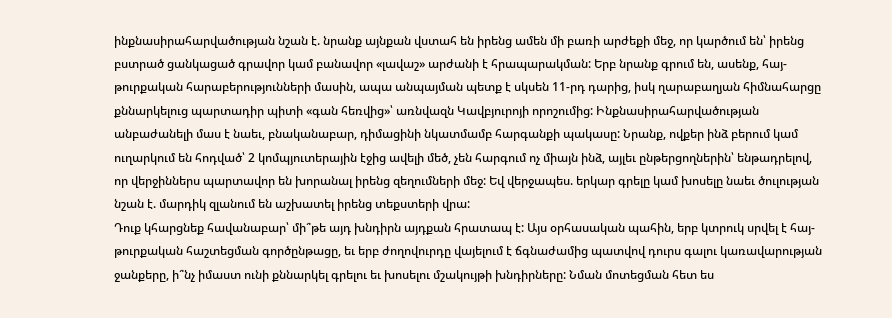ինքնասիրահարվածության նշան է. նրանք այնքան վստահ են իրենց ամեն մի բառի արժեքի մեջ, որ կարծում են՝ իրենց բստրած ցանկացած գրավոր կամ բանավոր «լավաշ» արժանի է հրապարակման: Երբ նրանք գրում են, ասենք, հայ-թուրքական հարաբերությունների մասին, ապա անպայման պետք է սկսեն 11-րդ դարից, իսկ ղարաբաղյան հիմնահարցը քննարկելուց պարտադիր պիտի «գան հեռվից»՝ առնվազն Կավբյուրոյի որոշումից: Ինքնասիրահարվածության անբաժանելի մաս է նաեւ, բնականաբար, դիմացինի նկատմամբ հարգանքի պակասը: Նրանք, ովքեր ինձ բերում կամ ուղարկում են հոդված՝ 2 կոմպյուտերային էջից ավելի մեծ, չեն հարգում ոչ միայն ինձ, այլեւ ընթերցողներին՝ ենթադրելով, որ վերջիններս պարտավոր են խորանալ իրենց զեղումների մեջ: Եվ վերջապես. երկար գրելը կամ խոսելը նաեւ ծուլության նշան է. մարդիկ զլանում են աշխատել իրենց տեքստերի վրա:
Դուք կհարցնեք հավանաբար՝ մի՞թե այդ խնդիրն այդքան հրատապ է: Այս օրհասական պահին, երբ կտրուկ սրվել է հայ-թուրքական հաշտեցման գործընթացը, եւ երբ ժողովուրդը վայելում է ճգնաժամից պատվով դուրս գալու կառավարության ջանքերը, ի՞նչ իմաստ ունի քննարկել գրելու եւ խոսելու մշակույթի խնդիրները: Նման մոտեցման հետ ես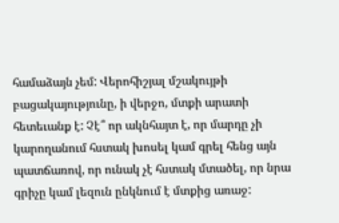համաձայն չեմ: Վերոհիշյալ մշակույթի բացակայությունը, ի վերջո, մտքի արատի հետեւանք է: Չէ՞ որ ակնհայտ է, որ մարդը չի կարողանում հստակ խոսել կամ գրել հենց այն պատճառով, որ ունակ չէ հստակ մտածել, որ նրա գրիչը կամ լեզուն ընկնում է մտքից առաջ: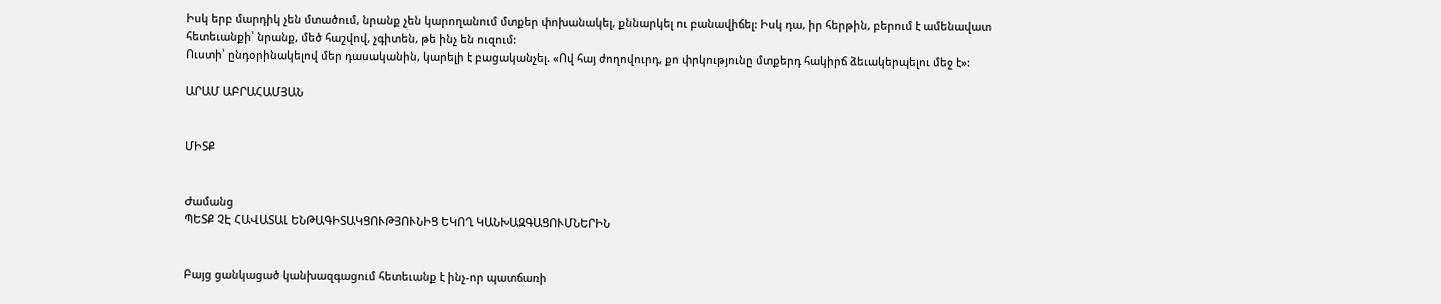Իսկ երբ մարդիկ չեն մտածում, նրանք չեն կարողանում մտքեր փոխանակել, քննարկել ու բանավիճել: Իսկ դա, իր հերթին, բերում է ամենավատ հետեւանքի՝ նրանք, մեծ հաշվով, չգիտեն, թե ինչ են ուզում:
Ուստի՝ ընդօրինակելով մեր դասականին, կարելի է բացականչել. «Ով հայ ժողովուրդ, քո փրկությունը մտքերդ հակիրճ ձեւակերպելու մեջ է»:

ԱՐԱՄ ԱԲՐԱՀԱՄՅԱՆ


ՄԻՏՔ


Ժամանց
ՊԵՏՔ ՉԷ ՀԱՎԱՏԱԼ ԵՆԹԱԳԻՏԱԿՑՈՒԹՅՈՒՆԻՑ ԵԿՈՂ ԿԱՆԽԱԶԳԱՑՈՒՄՆԵՐԻՆ


Բայց ցանկացած կանխազգացում հետեւանք է ինչ-որ պատճառի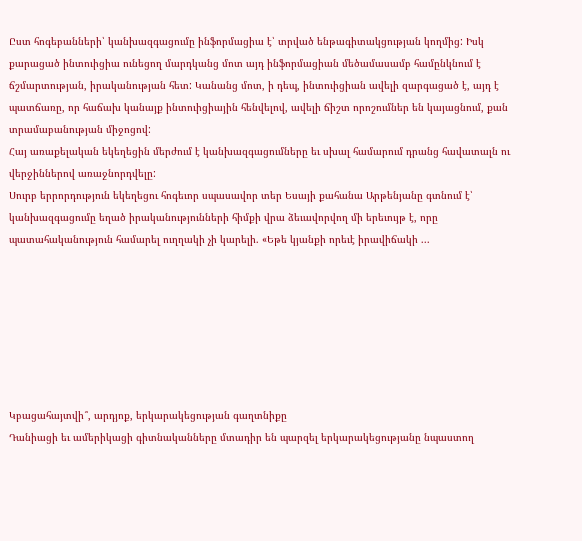Ըստ հոգեբանների՝ կանխազգացումը ինֆորմացիա է՝ տրված ենթագիտակցության կողմից: Իսկ քարացած ինտուիցիա ունեցող մարդկանց մոտ այդ ինֆորմացիան մեծամասամբ համընկնում է ճշմարտության, իրականության հետ: Կանանց մոտ, ի դեպ, ինտուիցիան ավելի զարգացած է, այդ է պատճառը, որ հաճախ կանայք ինտուիցիային հենվելով, ավելի ճիշտ որոշումներ են կայացնում, քան տրամաբանության միջոցով:
Հայ առաքելական եկեղեցին մերժում է կանխազգացումները եւ սխալ համարում դրանց հավատալն ու վերջիններով առաջնորդվելը:
Սուրբ երրորդություն եկեղեցու հոգեւոր սպասավոր տեր Եսայի քահանա Արթենյանը գտնում է՝ կանխազգացումը եղած իրականությունների հիմքի վրա ձեւավորվող մի երեւույթ է, որը պատահականություն համարել ուղղակի չի կարելի. «Եթե կյանքի որեւէ իրավիճակի ...







Կբացահայտվի՞, արդյոք, երկարակեցության գաղտնիքը
Դանիացի եւ ամերիկացի գիտնականները մտադիր են պարզել երկարակեցությանը նպաստող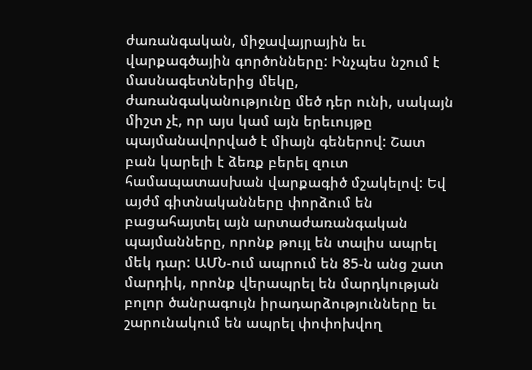ժառանգական, միջավայրային եւ վարքագծային գործոնները: Ինչպես նշում է մասնագետներից մեկը, ժառանգականությունը մեծ դեր ունի, սակայն միշտ չէ, որ այս կամ այն երեւույթը պայմանավորված է միայն գեներով: Շատ բան կարելի է ձեռք բերել զուտ համապատասխան վարքագիծ մշակելով: Եվ այժմ գիտնականները փորձում են բացահայտել այն արտաժառանգական պայմանները, որոնք թույլ են տալիս ապրել մեկ դար: ԱՄՆ-ում ապրում են 85-ն անց շատ մարդիկ, որոնք վերապրել են մարդկության բոլոր ծանրագույն իրադարձությունները եւ շարունակում են ապրել փոփոխվող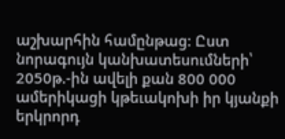աշխարհին համընթաց: Ըստ նորագույն կանխատեսումների՝ 2050թ.-ին ավելի քան 800 000 ամերիկացի կթեւակոխի իր կյանքի երկրորդ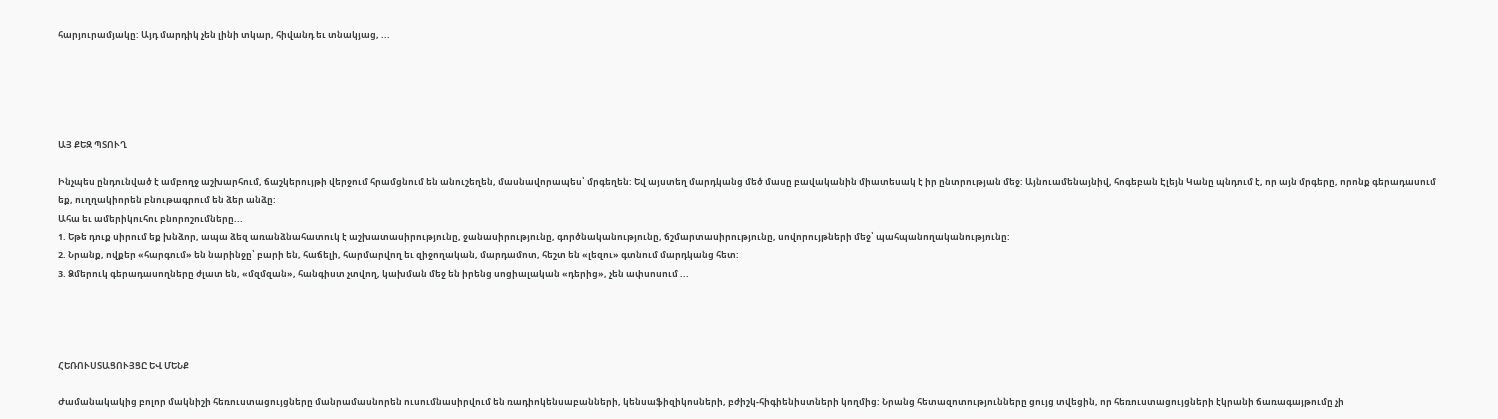հարյուրամյակը: Այդ մարդիկ չեն լինի տկար, հիվանդ եւ տնակյաց, ...





ԱՅ ՔԵԶ ՊՏՈՒՂ

Ինչպես ընդունված է ամբողջ աշխարհում, ճաշկերույթի վերջում հրամցնում են անուշեղեն, մասնավորապես՝ մրգեղեն: Եվ այստեղ մարդկանց մեծ մասը բավականին միատեսակ է իր ընտրության մեջ: Այնուամենայնիվ, հոգեբան Էլեյն Կանը պնդում է, որ այն մրգերը, որոնք գերադասում եք, ուղղակիորեն բնութագրում են ձեր անձը:
Ահա եւ ամերիկուհու բնորոշումները...
1. Եթե դուք սիրում եք խնձոր, ապա ձեզ առանձնահատուկ է աշխատասիրությունը, ջանասիրությունը, գործնականությունը, ճշմարտասիրությունը, սովորույթների մեջ՝ պահպանողականությունը:
2. Նրանք, ովքեր «հարգում» են նարինջը՝ բարի են, հաճելի, հարմարվող եւ զիջողական, մարդամոտ, հեշտ են «լեզու» գտնում մարդկանց հետ:
3. Ձմերուկ գերադասողները ժլատ են, «մզմզան», հանգիստ չտվող, կախման մեջ են իրենց սոցիալական «դերից», չեն ափսոսում ...




ՀԵՌՈՒՍՏԱՑՈՒՅՑԸ ԵՎ ՄԵՆՔ

Ժամանակակից բոլոր մակնիշի հեռուստացույցները մանրամասնորեն ուսումնասիրվում են ռադիոկենսաբանների, կենսաֆիզիկոսների, բժիշկ-հիգիենիստների կողմից: Նրանց հետազոտությունները ցույց տվեցին, որ հեռուստացույցների էկրանի ճառագայթումը չի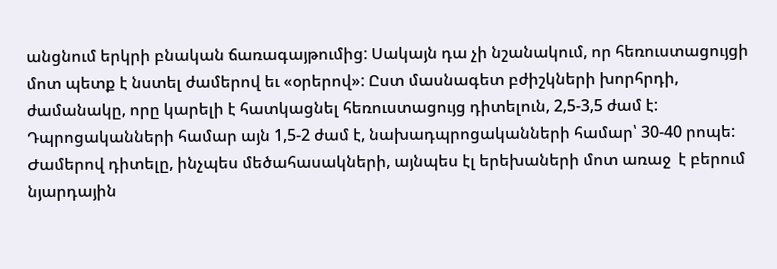անցնում երկրի բնական ճառագայթումից: Սակայն դա չի նշանակում, որ հեռուստացույցի մոտ պետք է նստել ժամերով եւ «օրերով»: Ըստ մասնագետ բժիշկների խորհրդի, ժամանակը, որը կարելի է հատկացնել հեռուստացույց դիտելուն, 2,5-3,5 ժամ է: Դպրոցականների համար այն 1,5-2 ժամ է, նախադպրոցականների համար՝ 30-40 րոպե: Ժամերով դիտելը, ինչպես մեծահասակների, այնպես էլ երեխաների մոտ առաջ  է բերում նյարդային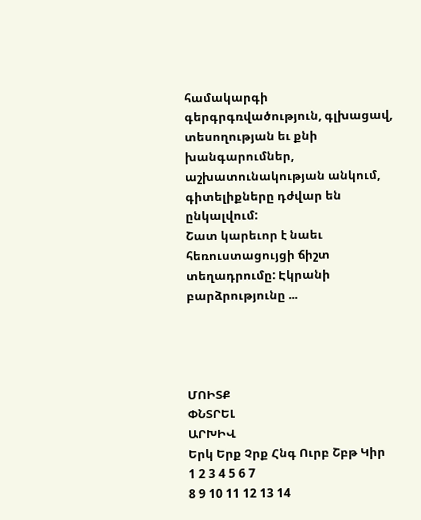համակարգի գերգրգռվածություն, գլխացավ, տեսողության եւ քնի խանգարումներ, աշխատունակության անկում, գիտելիքները դժվար են ընկալվում:
Շատ կարեւոր է նաեւ հեռուստացույցի ճիշտ տեղադրումը: Էկրանի բարձրությունը ...




ՄՈԻՏՔ
ՓՆՏՐԵԼ
ԱՐԽԻՎ
Երկ Երք Չրք Հնգ Ուրբ Շբթ Կիր
1 2 3 4 5 6 7
8 9 10 11 12 13 14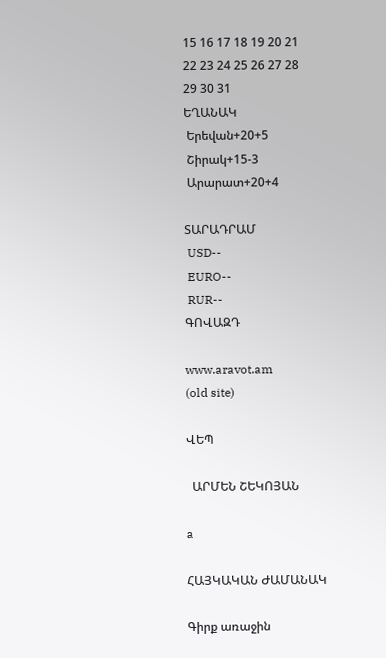15 16 17 18 19 20 21
22 23 24 25 26 27 28
29 30 31
ԵՂԱՆԱԿ
 Երեվան+20+5
 Շիրակ+15-3
 Արարատ+20+4

ՏԱՐԱԴՐԱՄ
 USD--
 EURO--
 RUR--
ԳՈՎԱԶԴ

www.aravot.am
(old site)

ՎԵՊ

  ԱՐՄԵՆ ՇԵԿՈՅԱՆ

a

ՀԱՅԿԱԿԱՆ ԺԱՄԱՆԱԿ

Գիրք առաջին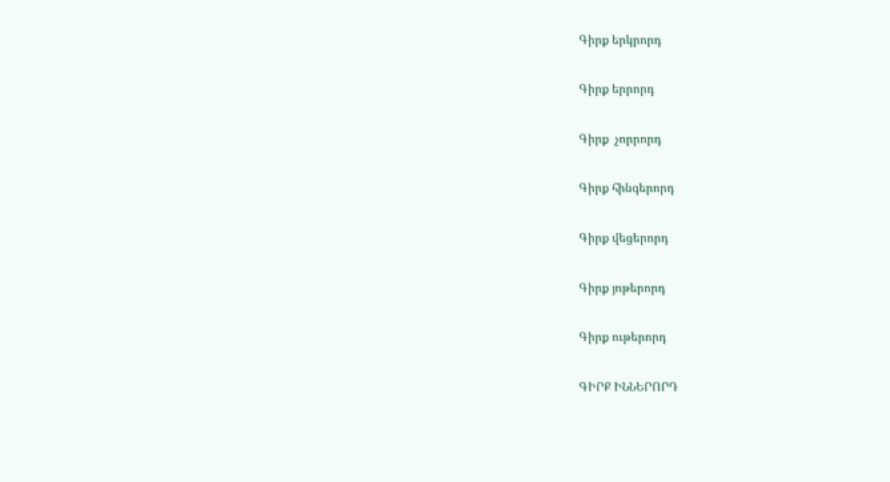Գիրք երկրորդ

Գիրք երրորդ

Գիրք  չորրորդ

Գիրք հինգերորդ

Գիրք վեցերորդ

Գիրք յոթերորդ

Գիրք ութերորդ

ԳԻՐՔ ԻՆՆԵՐՈՐԴ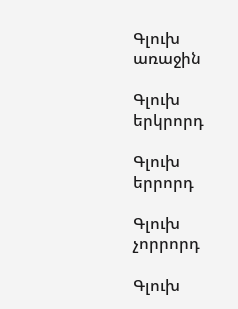Գլուխ առաջին

Գլուխ երկրորդ

Գլուխ երրորդ

Գլուխ չորրորդ

Գլուխ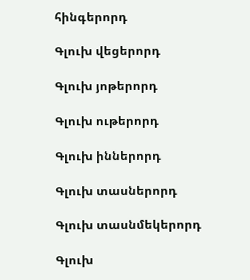հինգերորդ

Գլուխ վեցերորդ

Գլուխ յոթերորդ

Գլուխ ութերորդ

Գլուխ իններորդ

Գլուխ տասներորդ

Գլուխ տասնմեկերորդ

Գլուխ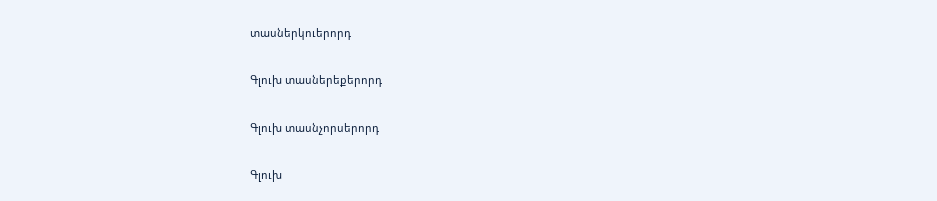տասներկուերորդ

Գլուխ տասներեքերորդ

Գլուխ տասնչորսերորդ

Գլուխ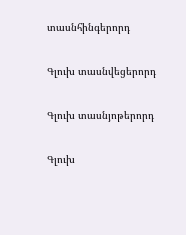տասնհինգերորդ

Գլուխ տասնվեցերորդ

Գլուխ տասնյոթերորդ

Գլուխ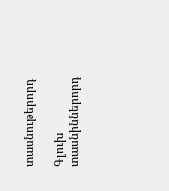տասնութերորդ

Գլուխ տասնիններորդ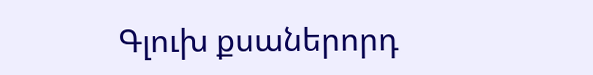Գլուխ քսաներորդ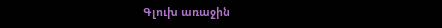Գլուխ առաջին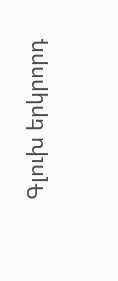Գլուխ երկրորդ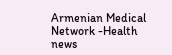Armenian Medical Network -Health news